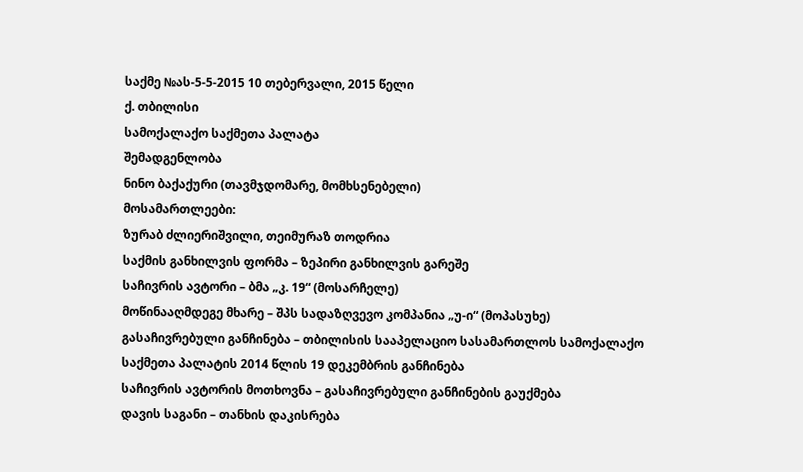საქმე №ას-5-5-2015 10 თებერვალი, 2015 წელი
ქ. თბილისი
სამოქალაქო საქმეთა პალატა
შემადგენლობა
ნინო ბაქაქური (თავმჯდომარე, მომხსენებელი)
მოსამართლეები:
ზურაბ ძლიერიშვილი, თეიმურაზ თოდრია
საქმის განხილვის ფორმა – ზეპირი განხილვის გარეშე
საჩივრის ავტორი – ბმა „კ. 19“ (მოსარჩელე)
მოწინააღმდეგე მხარე – შპს სადაზღვევო კომპანია „უ-ი“ (მოპასუხე)
გასაჩივრებული განჩინება – თბილისის სააპელაციო სასამართლოს სამოქალაქო საქმეთა პალატის 2014 წლის 19 დეკემბრის განჩინება
საჩივრის ავტორის მოთხოვნა – გასაჩივრებული განჩინების გაუქმება
დავის საგანი – თანხის დაკისრება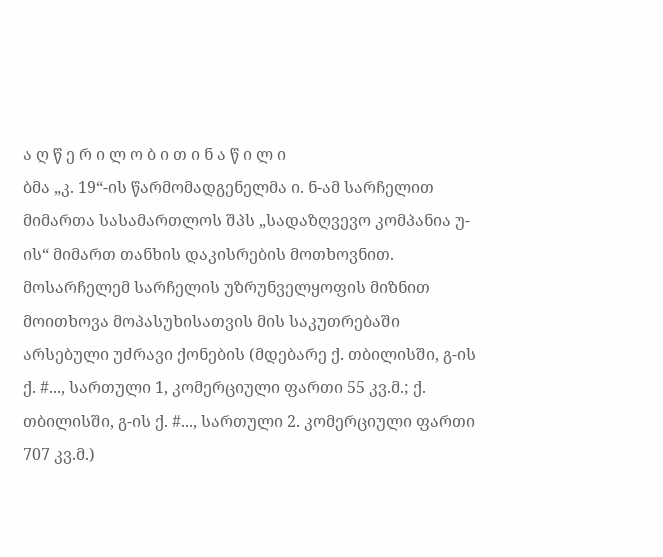ა ღ წ ე რ ი ლ ო ბ ი თ ი ნ ა წ ი ლ ი
ბმა „კ. 19“-ის წარმომადგენელმა ი. ნ-ამ სარჩელით მიმართა სასამართლოს შპს „სადაზღვევო კომპანია უ-ის“ მიმართ თანხის დაკისრების მოთხოვნით. მოსარჩელემ სარჩელის უზრუნველყოფის მიზნით მოითხოვა მოპასუხისათვის მის საკუთრებაში არსებული უძრავი ქონების (მდებარე ქ. თბილისში, გ-ის ქ. #..., სართული 1, კომერციული ფართი 55 კვ.მ.; ქ. თბილისში, გ-ის ქ. #..., სართული 2. კომერციული ფართი 707 კვ.მ.)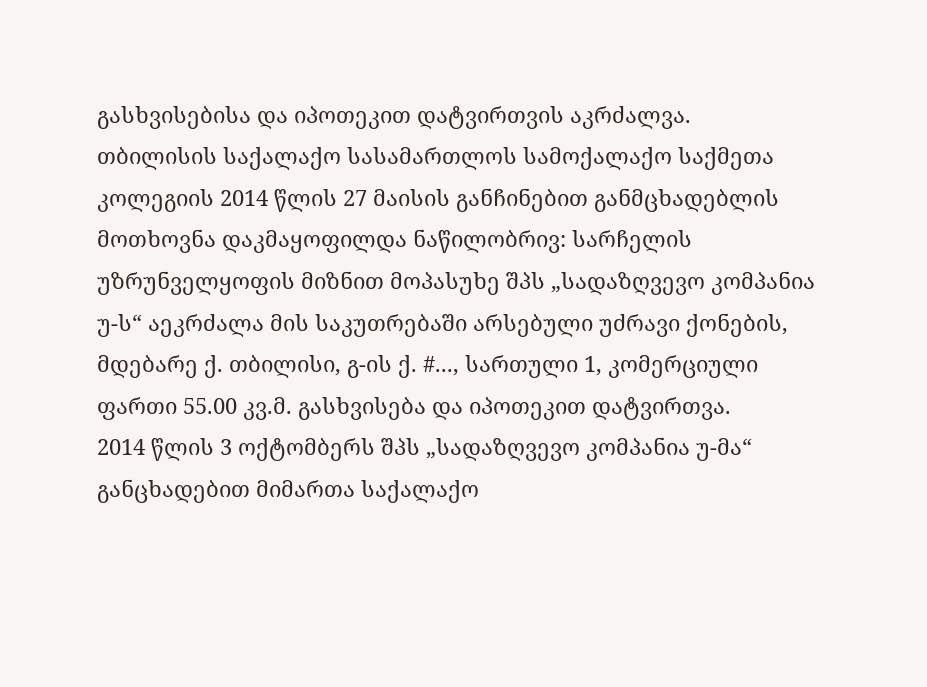გასხვისებისა და იპოთეკით დატვირთვის აკრძალვა.
თბილისის საქალაქო სასამართლოს სამოქალაქო საქმეთა კოლეგიის 2014 წლის 27 მაისის განჩინებით განმცხადებლის მოთხოვნა დაკმაყოფილდა ნაწილობრივ: სარჩელის უზრუნველყოფის მიზნით მოპასუხე შპს „სადაზღვევო კომპანია უ-ს“ აეკრძალა მის საკუთრებაში არსებული უძრავი ქონების, მდებარე ქ. თბილისი, გ-ის ქ. #..., სართული 1, კომერციული ფართი 55.00 კვ.მ. გასხვისება და იპოთეკით დატვირთვა.
2014 წლის 3 ოქტომბერს შპს „სადაზღვევო კომპანია უ-მა“ განცხადებით მიმართა საქალაქო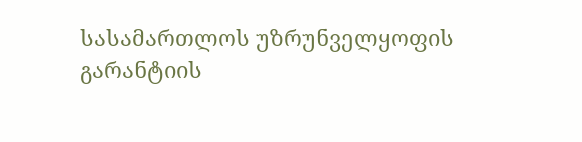სასამართლოს უზრუნველყოფის გარანტიის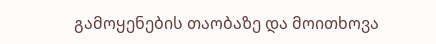გამოყენების თაობაზე და მოითხოვა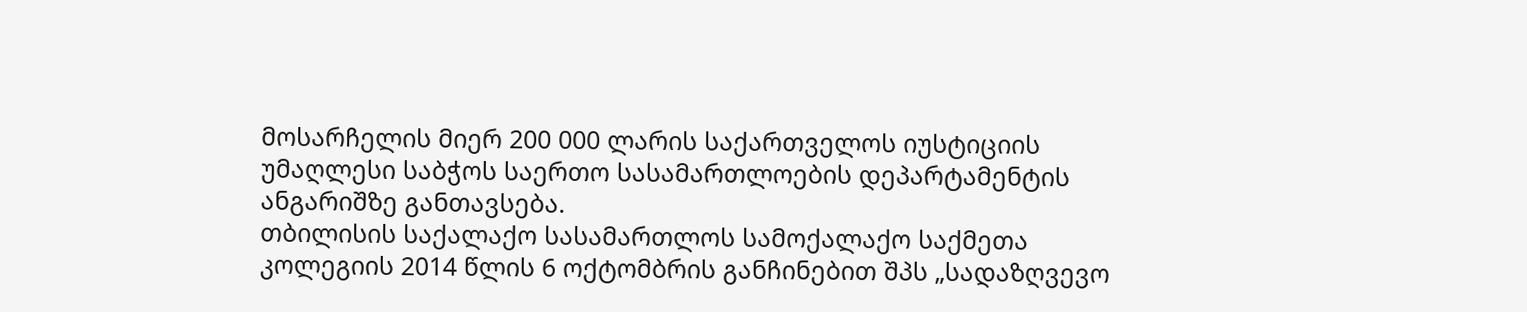მოსარჩელის მიერ 200 000 ლარის საქართველოს იუსტიციის უმაღლესი საბჭოს საერთო სასამართლოების დეპარტამენტის ანგარიშზე განთავსება.
თბილისის საქალაქო სასამართლოს სამოქალაქო საქმეთა კოლეგიის 2014 წლის 6 ოქტომბრის განჩინებით შპს „სადაზღვევო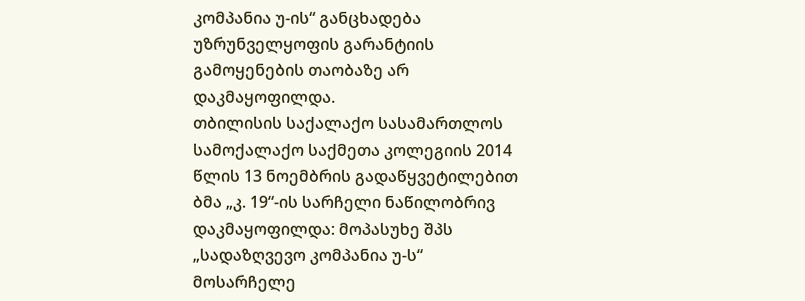კომპანია უ-ის“ განცხადება უზრუნველყოფის გარანტიის გამოყენების თაობაზე არ დაკმაყოფილდა.
თბილისის საქალაქო სასამართლოს სამოქალაქო საქმეთა კოლეგიის 2014 წლის 13 ნოემბრის გადაწყვეტილებით ბმა „კ. 19“-ის სარჩელი ნაწილობრივ დაკმაყოფილდა: მოპასუხე შპს „სადაზღვევო კომპანია უ-ს“ მოსარჩელე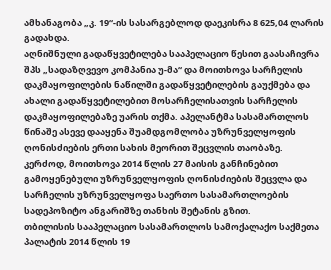ამხანაგობა „კ. 19“-ის სასარგებლოდ დაეკისრა 8 625,04 ლარის გადახდა.
აღნიშნული გადაწყვეტილება სააპელაციო წესით გაასაჩივრა შპს „სადაზღვევო კომპანია უ-მა“ და მოითხოვა სარჩელის დაკმაყოფილების ნაწილში გადაწყვეტილების გაუქმება და ახალი გადაწყვეტილებით მოსარჩელისათვის სარჩელის დაკმაყოფილებაზე უარის თქმა. აპელანტმა სასამართლოს წინაშე ასევე დააყენა შუამდგომლობა უზრუნველყოფის ღონისძიების ერთი სახის მეორით შეცვლის თაობაზე. კერძოდ, მოითხოვა 2014 წლის 27 მაისის განჩინებით გამოყენებული უზრუნველყოფის ღონისძიების შეცვლა და სარჩელის უზრუნველყოფა საერთო სასამართლოების სადეპოზიტო ანგარიშზე თანხის შეტანის გზით.
თბილისის სააპელაციო სასამართლოს სამოქალაქო საქმეთა პალატის 2014 წლის 19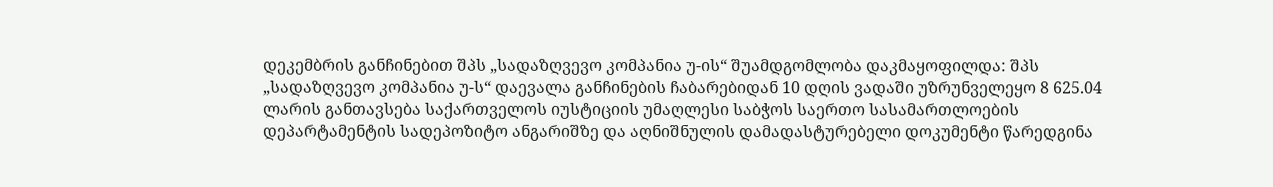დეკემბრის განჩინებით შპს „სადაზღვევო კომპანია უ-ის“ შუამდგომლობა დაკმაყოფილდა: შპს „სადაზღვევო კომპანია უ-ს“ დაევალა განჩინების ჩაბარებიდან 10 დღის ვადაში უზრუნველეყო 8 625.04 ლარის განთავსება საქართველოს იუსტიციის უმაღლესი საბჭოს საერთო სასამართლოების დეპარტამენტის სადეპოზიტო ანგარიშზე და აღნიშნულის დამადასტურებელი დოკუმენტი წარედგინა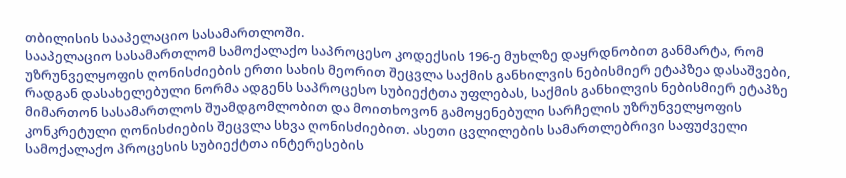თბილისის სააპელაციო სასამართლოში.
სააპელაციო სასამართლომ სამოქალაქო საპროცესო კოდექსის 196-ე მუხლზე დაყრდნობით განმარტა, რომ უზრუნველყოფის ღონისძიების ერთი სახის მეორით შეცვლა საქმის განხილვის ნებისმიერ ეტაპზეა დასაშვები, რადგან დასახელებული ნორმა ადგენს საპროცესო სუბიექტთა უფლებას, საქმის განხილვის ნებისმიერ ეტაპზე მიმართონ სასამართლოს შუამდგომლობით და მოითხოვონ გამოყენებული სარჩელის უზრუნველყოფის კონკრეტული ღონისძიების შეცვლა სხვა ღონისძიებით. ასეთი ცვლილების სამართლებრივი საფუძველი სამოქალაქო პროცესის სუბიექტთა ინტერესების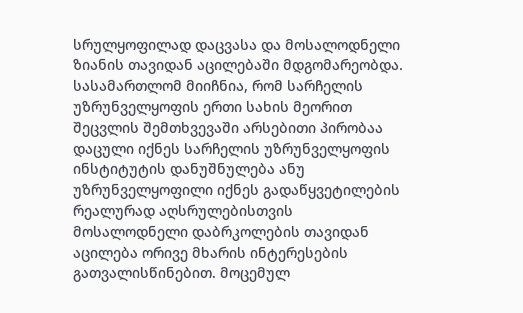სრულყოფილად დაცვასა და მოსალოდნელი ზიანის თავიდან აცილებაში მდგომარეობდა.
სასამართლომ მიიჩნია, რომ სარჩელის უზრუნველყოფის ერთი სახის მეორით შეცვლის შემთხვევაში არსებითი პირობაა დაცული იქნეს სარჩელის უზრუნველყოფის ინსტიტუტის დანუშნულება ანუ უზრუნველყოფილი იქნეს გადაწყვეტილების რეალურად აღსრულებისთვის მოსალოდნელი დაბრკოლების თავიდან აცილება ორივე მხარის ინტერესების გათვალისწინებით. მოცემულ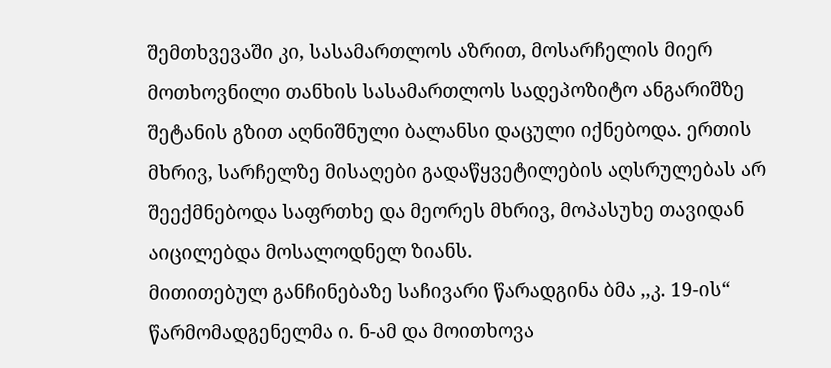შემთხვევაში კი, სასამართლოს აზრით, მოსარჩელის მიერ მოთხოვნილი თანხის სასამართლოს სადეპოზიტო ანგარიშზე შეტანის გზით აღნიშნული ბალანსი დაცული იქნებოდა. ერთის მხრივ, სარჩელზე მისაღები გადაწყვეტილების აღსრულებას არ შეექმნებოდა საფრთხე და მეორეს მხრივ, მოპასუხე თავიდან აიცილებდა მოსალოდნელ ზიანს.
მითითებულ განჩინებაზე საჩივარი წარადგინა ბმა ,,კ. 19-ის“ წარმომადგენელმა ი. ნ-ამ და მოითხოვა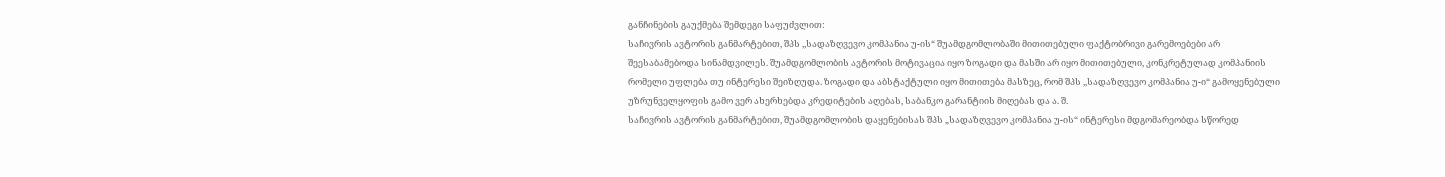განჩინების გაუქმება შემდეგი საფუძვლით:
საჩივრის ავტორის განმარტებით, შპს ,,სადაზღვევო კომპანია უ-ის“ შუამდგომლობაში მითითებული ფაქტობრივი გარემოებები არ შეესაბამებოდა სინამდვილეს. შუამდგომლობის ავტორის მოტივაცია იყო ზოგადი და მასში არ იყო მითითებული, კონკრეტულად კომპანიის რომელი უფლება თუ ინტერესი შეიზღუდა. ზოგადი და აბსტაქტული იყო მითითება მასზეც, რომ შპს ,,სადაზღვევო კომპანია უ-ი“ გამოყენებული უზრუნველყოფის გამო ვერ ახერხებდა კრედიტების აღებას, საბანკო გარანტიის მიღებას და ა. შ.
საჩივრის ავტორის განმარტებით, შუამდგომლობის დაყენებისას შპს „სადაზღვევო კომპანია უ-ის“ ინტერესი მდგომარეობდა სწორედ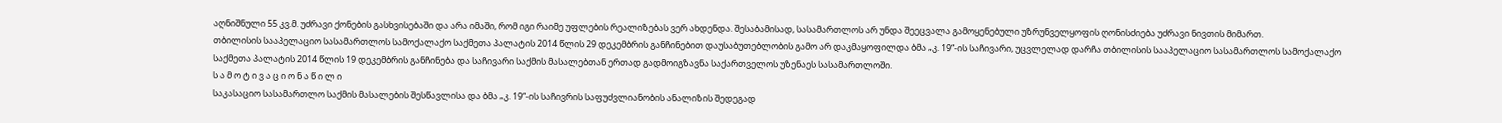აღნიშნული 55 კვ.მ. უძრავი ქონების გასხვისებაში და არა იმაში, რომ იგი რაიმე უფლების რეალიზებას ვერ ახდენდა. შესაბამისად, სასამართლოს არ უნდა შეეცვალა გამოყენებული უზრუნველყოფის ღონისძიება უძრავი ნივთის მიმართ.
თბილისის სააპელაციო სასამართლოს სამოქალაქო საქმეთა პალატის 2014 წლის 29 დეკემბრის განჩინებით დაუსაბუთებლობის გამო არ დაკმაყოფილდა ბმა „კ. 19“-ის საჩივარი, უცვლელად დარჩა თბილისის სააპელაციო სასამართლოს სამოქალაქო საქმეთა პალატის 2014 წლის 19 დეკემბრის განჩინება და საჩივარი საქმის მასალებთან ერთად გადმოიგზავნა საქართველოს უზენაეს სასამართლოში.
ს ა მ ო ტ ი ვ ა ც ი ო ნ ა წ ი ლ ი
საკასაციო სასამართლო საქმის მასალების შესწავლისა და ბმა „კ. 19“-ის საჩივრის საფუძვლიანობის ანალიზის შედეგად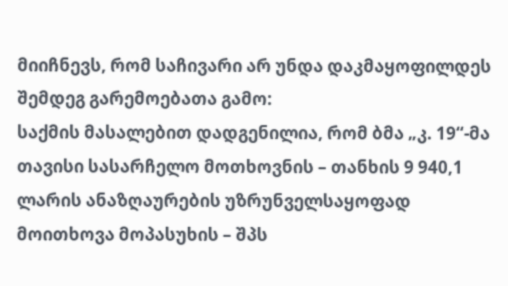მიიჩნევს, რომ საჩივარი არ უნდა დაკმაყოფილდეს შემდეგ გარემოებათა გამო:
საქმის მასალებით დადგენილია, რომ ბმა „კ. 19“-მა თავისი სასარჩელო მოთხოვნის – თანხის 9 940,1 ლარის ანაზღაურების უზრუნველსაყოფად მოითხოვა მოპასუხის – შპს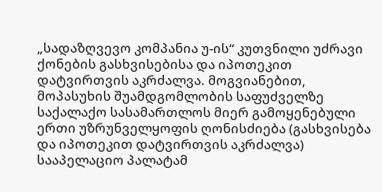„სადაზღვევო კომპანია უ-ის“ კუთვნილი უძრავი ქონების გასხვისებისა და იპოთეკით დატვირთვის აკრძალვა. მოგვიანებით, მოპასუხის შუამდგომლობის საფუძველზე საქალაქო სასამართლოს მიერ გამოყენებული ერთი უზრუნველყოფის ღონისძიება (გასხვისება და იპოთეკით დატვირთვის აკრძალვა) სააპელაციო პალატამ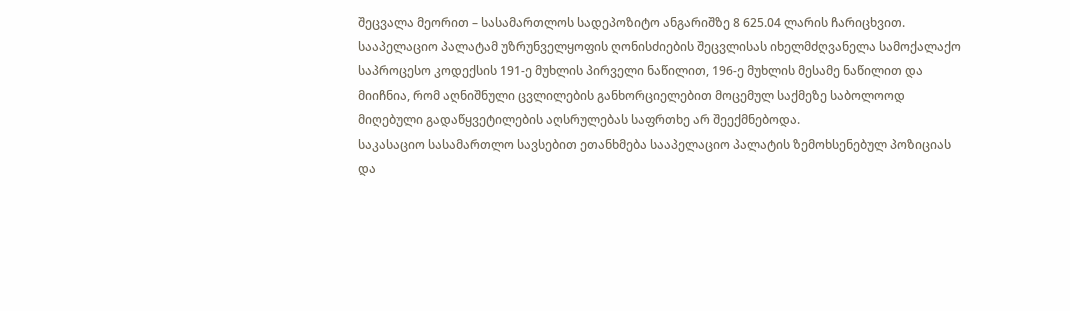შეცვალა მეორით – სასამართლოს სადეპოზიტო ანგარიშზე 8 625.04 ლარის ჩარიცხვით.
სააპელაციო პალატამ უზრუნველყოფის ღონისძიების შეცვლისას იხელმძღვანელა სამოქალაქო საპროცესო კოდექსის 191-ე მუხლის პირველი ნაწილით, 196-ე მუხლის მესამე ნაწილით და მიიჩნია, რომ აღნიშნული ცვლილების განხორციელებით მოცემულ საქმეზე საბოლოოდ მიღებული გადაწყვეტილების აღსრულებას საფრთხე არ შეექმნებოდა.
საკასაციო სასამართლო სავსებით ეთანხმება სააპელაციო პალატის ზემოხსენებულ პოზიციას და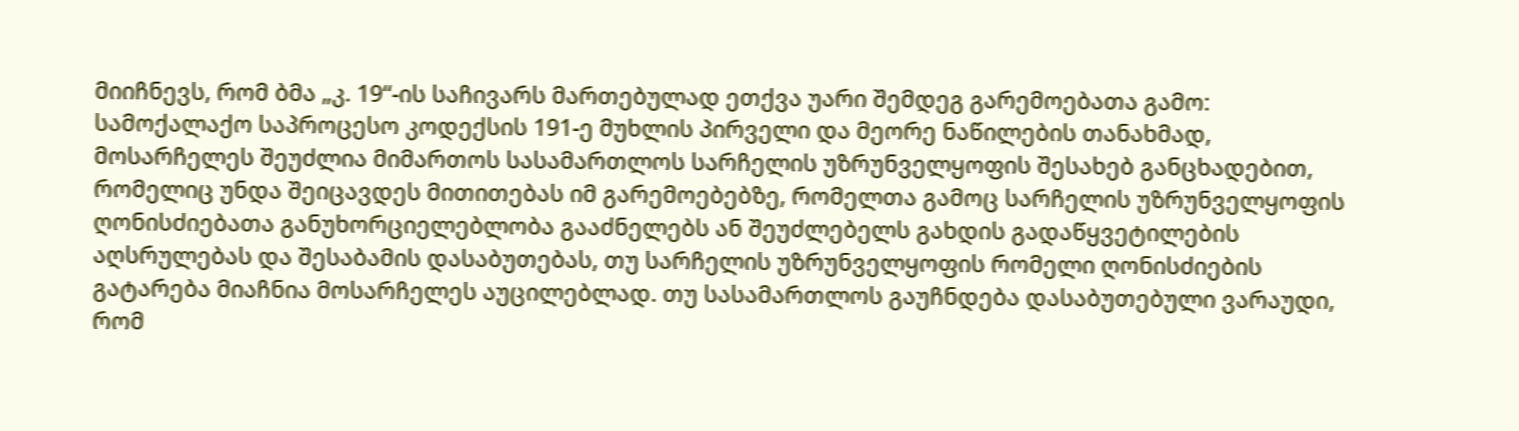მიიჩნევს, რომ ბმა „კ. 19“-ის საჩივარს მართებულად ეთქვა უარი შემდეგ გარემოებათა გამო:
სამოქალაქო საპროცესო კოდექსის 191-ე მუხლის პირველი და მეორე ნაწილების თანახმად, მოსარჩელეს შეუძლია მიმართოს სასამართლოს სარჩელის უზრუნველყოფის შესახებ განცხადებით, რომელიც უნდა შეიცავდეს მითითებას იმ გარემოებებზე, რომელთა გამოც სარჩელის უზრუნველყოფის ღონისძიებათა განუხორციელებლობა გააძნელებს ან შეუძლებელს გახდის გადაწყვეტილების აღსრულებას და შესაბამის დასაბუთებას, თუ სარჩელის უზრუნველყოფის რომელი ღონისძიების გატარება მიაჩნია მოსარჩელეს აუცილებლად. თუ სასამართლოს გაუჩნდება დასაბუთებული ვარაუდი, რომ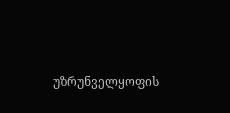უზრუნველყოფის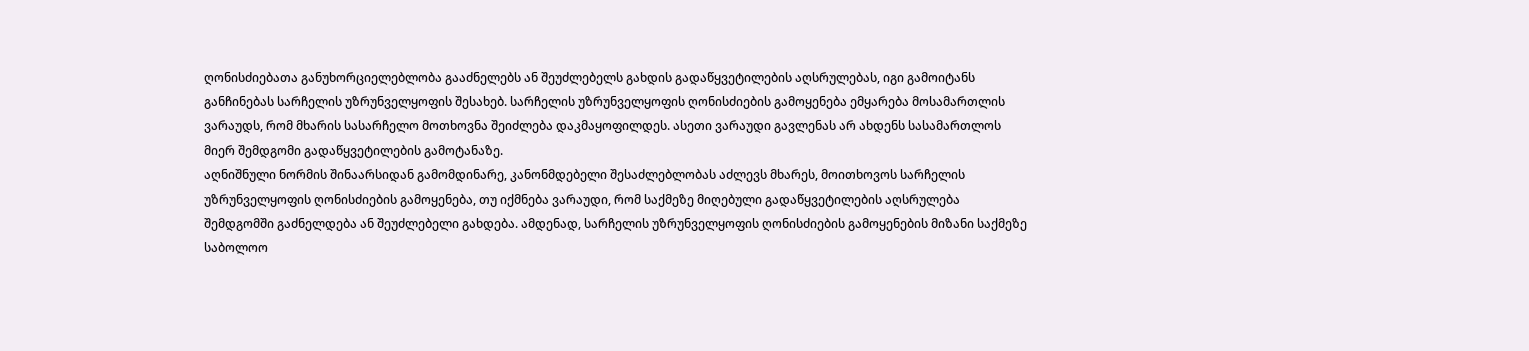ღონისძიებათა განუხორციელებლობა გააძნელებს ან შეუძლებელს გახდის გადაწყვეტილების აღსრულებას, იგი გამოიტანს განჩინებას სარჩელის უზრუნველყოფის შესახებ. სარჩელის უზრუნველყოფის ღონისძიების გამოყენება ემყარება მოსამართლის ვარაუდს, რომ მხარის სასარჩელო მოთხოვნა შეიძლება დაკმაყოფილდეს. ასეთი ვარაუდი გავლენას არ ახდენს სასამართლოს მიერ შემდგომი გადაწყვეტილების გამოტანაზე.
აღნიშნული ნორმის შინაარსიდან გამომდინარე, კანონმდებელი შესაძლებლობას აძლევს მხარეს, მოითხოვოს სარჩელის უზრუნველყოფის ღონისძიების გამოყენება, თუ იქმნება ვარაუდი, რომ საქმეზე მიღებული გადაწყვეტილების აღსრულება შემდგომში გაძნელდება ან შეუძლებელი გახდება. ამდენად, სარჩელის უზრუნველყოფის ღონისძიების გამოყენების მიზანი საქმეზე საბოლოო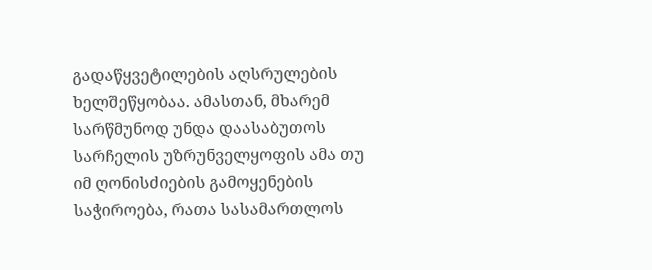გადაწყვეტილების აღსრულების ხელშეწყობაა. ამასთან, მხარემ სარწმუნოდ უნდა დაასაბუთოს სარჩელის უზრუნველყოფის ამა თუ იმ ღონისძიების გამოყენების საჭიროება, რათა სასამართლოს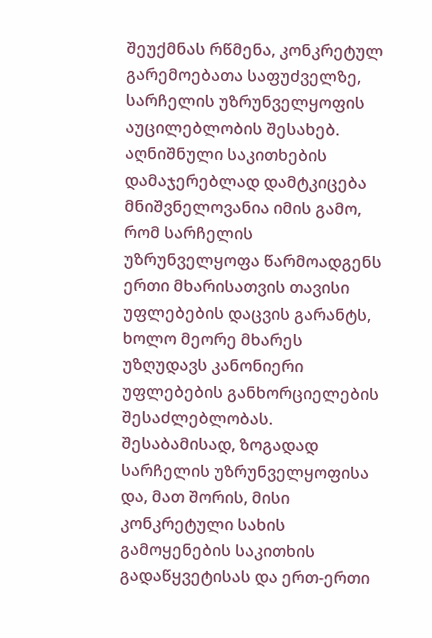შეუქმნას რწმენა, კონკრეტულ გარემოებათა საფუძველზე, სარჩელის უზრუნველყოფის აუცილებლობის შესახებ. აღნიშნული საკითხების დამაჯერებლად დამტკიცება მნიშვნელოვანია იმის გამო, რომ სარჩელის უზრუნველყოფა წარმოადგენს ერთი მხარისათვის თავისი უფლებების დაცვის გარანტს, ხოლო მეორე მხარეს უზღუდავს კანონიერი უფლებების განხორციელების შესაძლებლობას. შესაბამისად, ზოგადად სარჩელის უზრუნველყოფისა და, მათ შორის, მისი კონკრეტული სახის გამოყენების საკითხის გადაწყვეტისას და ერთ-ერთი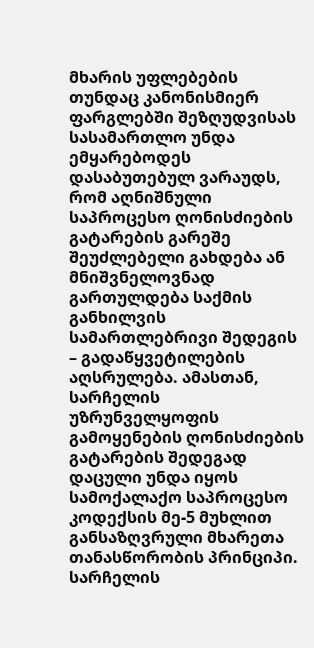მხარის უფლებების თუნდაც კანონისმიერ ფარგლებში შეზღუდვისას სასამართლო უნდა ემყარებოდეს დასაბუთებულ ვარაუდს, რომ აღნიშნული საპროცესო ღონისძიების გატარების გარეშე შეუძლებელი გახდება ან მნიშვნელოვნად გართულდება საქმის განხილვის სამართლებრივი შედეგის – გადაწყვეტილების აღსრულება. ამასთან, სარჩელის უზრუნველყოფის გამოყენების ღონისძიების გატარების შედეგად დაცული უნდა იყოს სამოქალაქო საპროცესო კოდექსის მე-5 მუხლით განსაზღვრული მხარეთა თანასწორობის პრინციპი.
სარჩელის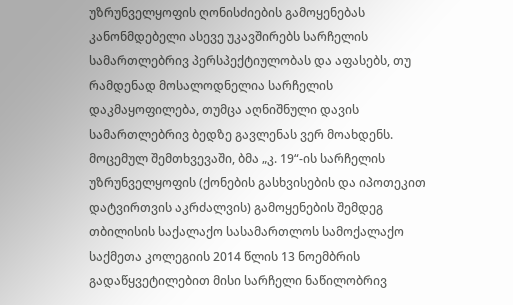უზრუნველყოფის ღონისძიების გამოყენებას კანონმდებელი ასევე უკავშირებს სარჩელის სამართლებრივ პერსპექტიულობას და აფასებს, თუ რამდენად მოსალოდნელია სარჩელის დაკმაყოფილება, თუმცა აღნიშნული დავის სამართლებრივ ბედზე გავლენას ვერ მოახდენს.
მოცემულ შემთხვევაში, ბმა „კ. 19“-ის სარჩელის უზრუნველყოფის (ქონების გასხვისების და იპოთეკით დატვირთვის აკრძალვის) გამოყენების შემდეგ თბილისის საქალაქო სასამართლოს სამოქალაქო საქმეთა კოლეგიის 2014 წლის 13 ნოემბრის გადაწყვეტილებით მისი სარჩელი ნაწილობრივ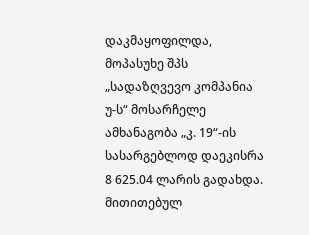დაკმაყოფილდა, მოპასუხე შპს „სადაზღვევო კომპანია უ-ს“ მოსარჩელე ამხანაგობა „კ. 19“-ის სასარგებლოდ დაეკისრა 8 625.04 ლარის გადახდა.
მითითებულ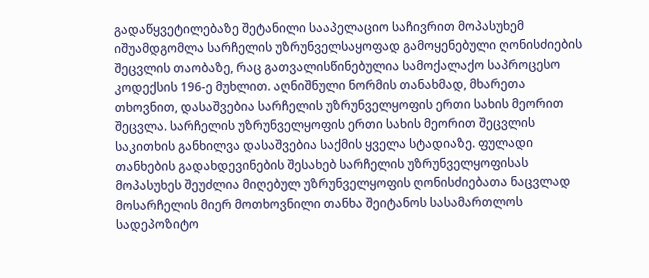გადაწყვეტილებაზე შეტანილი სააპელაციო საჩივრით მოპასუხემ იშუამდგომლა სარჩელის უზრუნველსაყოფად გამოყენებული ღონისძიების შეცვლის თაობაზე, რაც გათვალისწინებულია სამოქალაქო საპროცესო კოდექსის 196-ე მუხლით. აღნიშნული ნორმის თანახმად, მხარეთა თხოვნით, დასაშვებია სარჩელის უზრუნველყოფის ერთი სახის მეორით შეცვლა. სარჩელის უზრუნველყოფის ერთი სახის მეორით შეცვლის საკითხის განხილვა დასაშვებია საქმის ყველა სტადიაზე. ფულადი თანხების გადახდევინების შესახებ სარჩელის უზრუნველყოფისას მოპასუხეს შეუძლია მიღებულ უზრუნველყოფის ღონისძიებათა ნაცვლად მოსარჩელის მიერ მოთხოვნილი თანხა შეიტანოს სასამართლოს სადეპოზიტო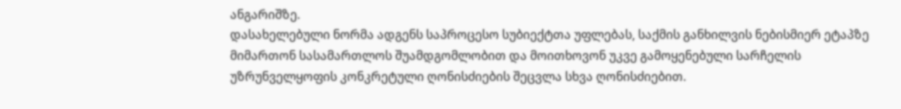ანგარიშზე.
დასახელებული ნორმა ადგენს საპროცესო სუბიექტთა უფლებას, საქმის განხილვის ნებისმიერ ეტაპზე მიმართონ სასამართლოს შუამდგომლობით და მოითხოვონ უკვე გამოყენებული სარჩელის უზრუნველყოფის კონკრეტული ღონისძიების შეცვლა სხვა ღონისძიებით.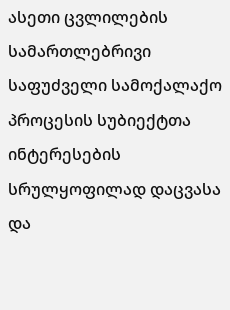ასეთი ცვლილების სამართლებრივი საფუძველი სამოქალაქო პროცესის სუბიექტთა ინტერესების სრულყოფილად დაცვასა და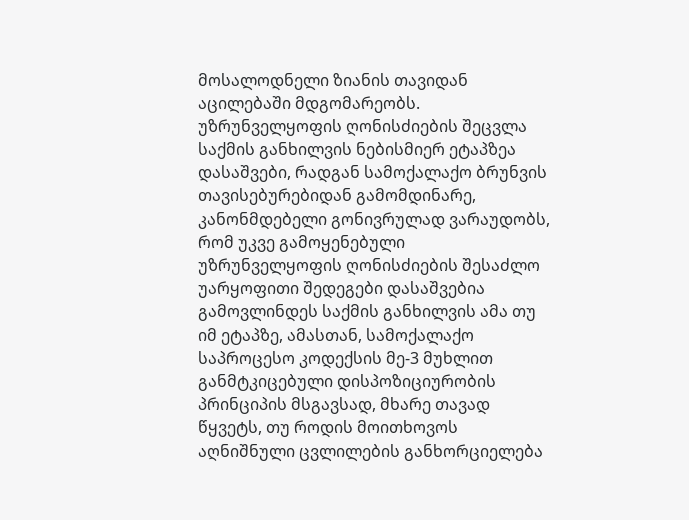მოსალოდნელი ზიანის თავიდან აცილებაში მდგომარეობს. უზრუნველყოფის ღონისძიების შეცვლა საქმის განხილვის ნებისმიერ ეტაპზეა დასაშვები, რადგან სამოქალაქო ბრუნვის თავისებურებიდან გამომდინარე, კანონმდებელი გონივრულად ვარაუდობს, რომ უკვე გამოყენებული უზრუნველყოფის ღონისძიების შესაძლო უარყოფითი შედეგები დასაშვებია გამოვლინდეს საქმის განხილვის ამა თუ იმ ეტაპზე, ამასთან, სამოქალაქო საპროცესო კოდექსის მე-3 მუხლით განმტკიცებული დისპოზიციურობის პრინციპის მსგავსად, მხარე თავად წყვეტს, თუ როდის მოითხოვოს აღნიშნული ცვლილების განხორციელება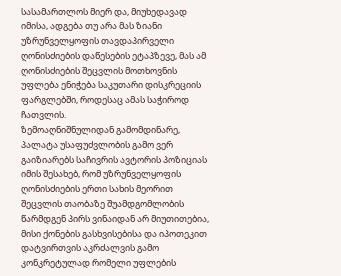სასამართლოს მიერ და, მიუხედავად იმისა, ადგება თუ არა მას ზიანი უზრუნველყოფის თავდაპირველი ღონისძიების დაწესების ეტაპზევე, მას ამ ღონისძიების შეცვლის მოთხოვნის უფლება ენიჭება საკუთარი დისკრეციის ფარგლებში, როდესაც ამას საჭიროდ ჩათვლის.
ზემოაღნიშნულიდან გამომდინარე, პალატა უსაფუძვლობის გამო ვერ გაიზიარებს საჩივრის ავტორის პოზიციას იმის შესახებ, რომ უზრუნველყოფის ღონისძიების ერთი სახის მეორით შეცვლის თაობაზე შუამდგომლობის წარმდგენ პირს ვინაიდან არ მიუთითებია, მისი ქონების გასხვისებისა და იპოთეკით დატვირთვის აკრძალვის გამო კონკრეტულად რომელი უფლების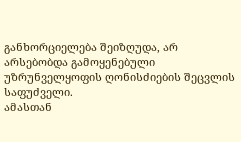განხორციელება შეიზღუდა, არ არსებობდა გამოყენებული უზრუნველყოფის ღონისძიების შეცვლის საფუძველი.
ამასთან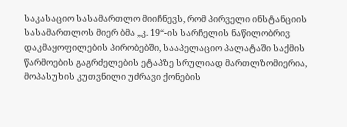საკასაციო სასამართლო მიიჩნევს, რომ პირველი ინსტანციის სასამართლოს მიერ ბმა „კ. 19“-ის სარჩელის ნაწილობრივ დაკმაყოფილების პირობებში, სააპელაციო პალატაში საქმის წარმოების გაგრძელების ეტაპზე სრულიად მართლზომიერია, მოპასუხის კუთვნილი უძრავი ქონების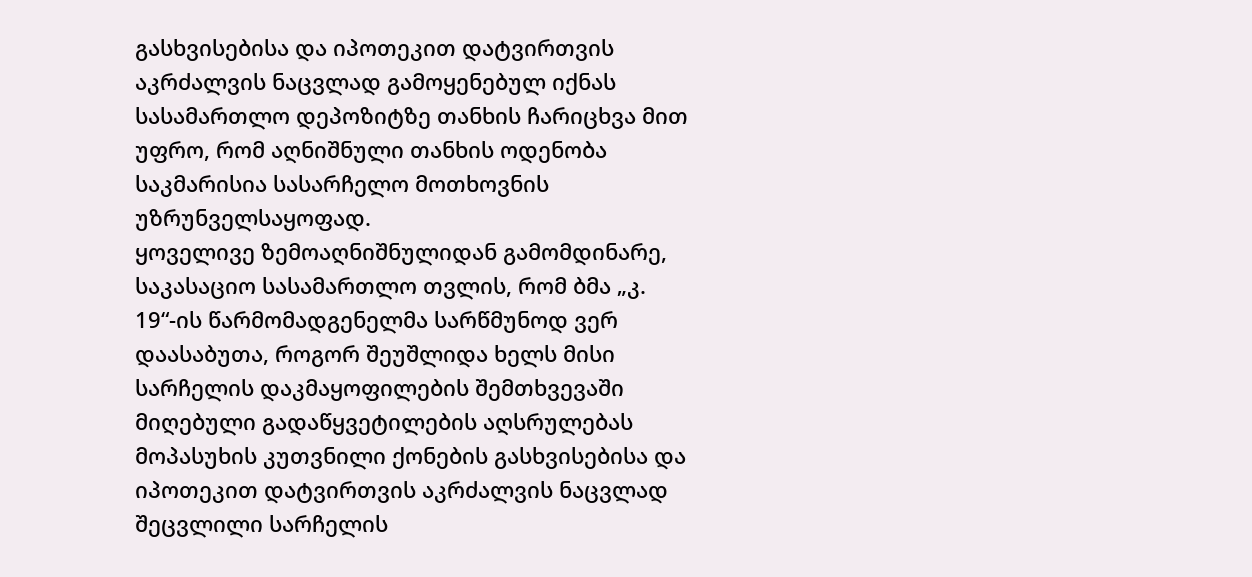გასხვისებისა და იპოთეკით დატვირთვის აკრძალვის ნაცვლად გამოყენებულ იქნას სასამართლო დეპოზიტზე თანხის ჩარიცხვა მით უფრო, რომ აღნიშნული თანხის ოდენობა საკმარისია სასარჩელო მოთხოვნის უზრუნველსაყოფად.
ყოველივე ზემოაღნიშნულიდან გამომდინარე, საკასაციო სასამართლო თვლის, რომ ბმა „კ. 19“-ის წარმომადგენელმა სარწმუნოდ ვერ დაასაბუთა, როგორ შეუშლიდა ხელს მისი სარჩელის დაკმაყოფილების შემთხვევაში მიღებული გადაწყვეტილების აღსრულებას მოპასუხის კუთვნილი ქონების გასხვისებისა და იპოთეკით დატვირთვის აკრძალვის ნაცვლად შეცვლილი სარჩელის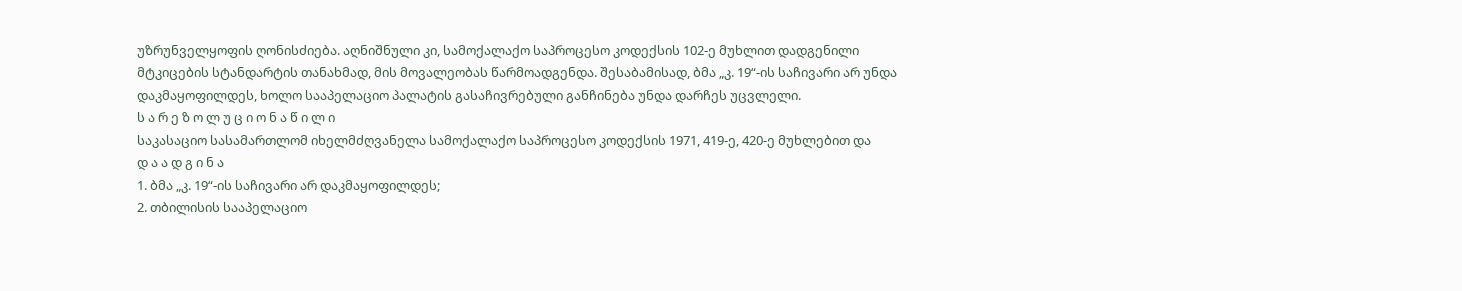უზრუნველყოფის ღონისძიება. აღნიშნული კი, სამოქალაქო საპროცესო კოდექსის 102-ე მუხლით დადგენილი მტკიცების სტანდარტის თანახმად, მის მოვალეობას წარმოადგენდა. შესაბამისად, ბმა „კ. 19“-ის საჩივარი არ უნდა დაკმაყოფილდეს, ხოლო სააპელაციო პალატის გასაჩივრებული განჩინება უნდა დარჩეს უცვლელი.
ს ა რ ე ზ ო ლ უ ც ი ო ნ ა წ ი ლ ი
საკასაციო სასამართლომ იხელმძღვანელა სამოქალაქო საპროცესო კოდექსის 1971, 419-ე, 420-ე მუხლებით და
დ ა ა დ გ ი ნ ა
1. ბმა „კ. 19“-ის საჩივარი არ დაკმაყოფილდეს;
2. თბილისის სააპელაციო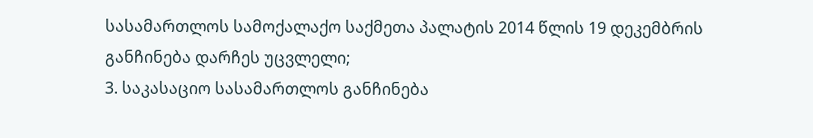სასამართლოს სამოქალაქო საქმეთა პალატის 2014 წლის 19 დეკემბრის განჩინება დარჩეს უცვლელი;
3. საკასაციო სასამართლოს განჩინება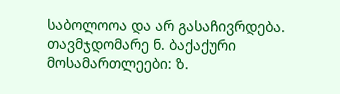საბოლოოა და არ გასაჩივრდება.
თავმჯდომარე ნ. ბაქაქური
მოსამართლეები: ზ.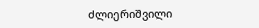ძლიერიშვილი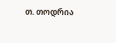თ. თოდრია